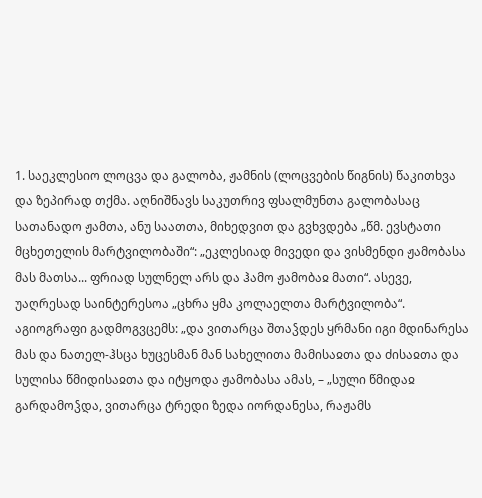1. საეკლესიო ლოცვა და გალობა, ჟამნის (ლოცვების წიგნის) წაკითხვა და ზეპირად თქმა. აღნიშნავს საკუთრივ ფსალმუნთა გალობასაც სათანადო ჟამთა, ანუ საათთა, მიხედვით და გვხვდება „წმ. ევსტათი მცხეთელის მარტვილობაში“: „ეკლესიად მივედი და ვისმენდი ჟამობასა მას მათსა... ფრიად სულნელ არს და ჰამო ჟამობაჲ მათი“. ასევე, უაღრესად საინტერესოა „ცხრა ყმა კოლაელთა მარტვილობა“. აგიოგრაფი გადმოგვცემს: „და ვითარცა შთაჴდეს ყრმანი იგი მდინარესა მას და ნათელ-ჰსცა ხუცესმან მან სახელითა მამისაჲთა და ძისაჲთა და სულისა წმიდისაჲთა და იტყოდა ჟამობასა ამას, – „სული წმიდაჲ გარდამოჴდა, ვითარცა ტრედი ზედა იორდანესა, რაჟამს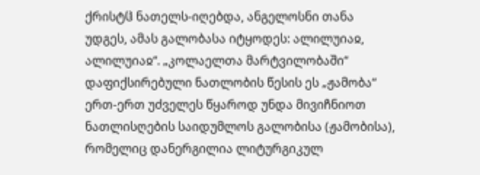ქრისტჱ ნათელს-იღებდა, ანგელოსნი თანა უდგეს, ამას გალობასა იტყოდეს: ალილუიაჲ, ალილუიაჲ“. „კოლაელთა მარტვილობაში“ დაფიქსირებული ნათლობის წესის ეს „ჟამობა“ ერთ-ერთ უძველეს წყაროდ უნდა მივიჩნიოთ ნათლისღების საიდუმლოს გალობისა (ჟამობისა), რომელიც დანერგილია ლიტურგიკულ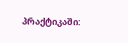პრაქტიკაში: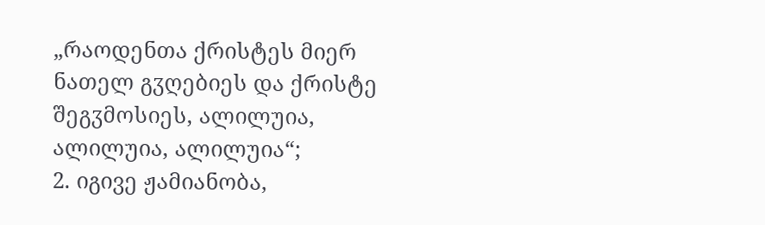„რაოდენთა ქრისტეს მიერ ნათელ გჳღებიეს და ქრისტე შეგჳმოსიეს, ალილუია, ალილუია, ალილუია“;
2. იგივე ჟამიანობა,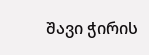შავი ჭირის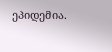ეპიდემია.